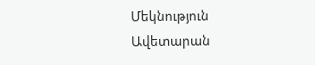Մեկնություն Ավետարան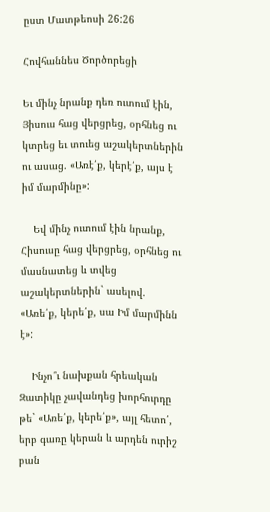ըստ Մատթեոսի 26:26

Հովհաննես Ծործորեցի

Եւ մինչ նրանք դեռ ուտում էին, Յիսուս հաց վերցրեց, օրհնեց ու կտրեց եւ տուեց աշակերտներին ու ասաց. «Առէ՛ք, կերէ՛ք, այս է իմ մարմինը»:

    Եվ մինչ ուտում էին նրանք, Հիսուսը հաց վերցրեց, օրհնեց ու մասնատեց և տվեց աշակերտներին` ասելով. «Առե՛ք, կերե՛ք, սա Իմ մարմինն է»:

    Ինչո՞ւ նախքան հրեական Զատիկը չավանդեց խորհուրդը թե` «Առե՛ք, կերե՛ք», այլ հետո՛, երբ գառը կերան և արդեն ուրիշ բան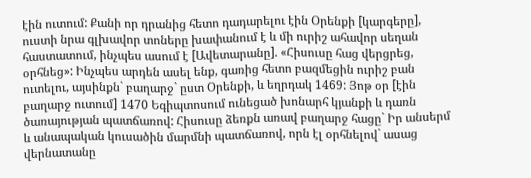էին ուտում: Քանի որ դրանից հետո դադարելու էին Օրենքի [կարգերը], ուստի նրա գլխավոր տոները խափանում է և մի ուրիշ ահավոր սեղան հաստատում, ինչպես ասում է [Ավետարանը]. «Հիսուսը հաց վերցրեց, օրհնեց»: Ինչպես արդեն ասել ենք, գառից հետո բազմեցին ուրիշ բան ուտելու, այսինքն` բաղարջ` ըստ Օրենքի, և եղրդակ 1469: Յոթ օր [էին բաղարջ ուտում] 1470 Եգիպտոսում ունեցած խոնարհ կյանքի և դառն ծառայության պատճառով: Հիսուսը ձեռքն առավ բաղարջ հացը` Իր անսերմ և անապական կուսածին մարմնի պատճառով, որն էլ օրհնելով` ասաց վերնատանը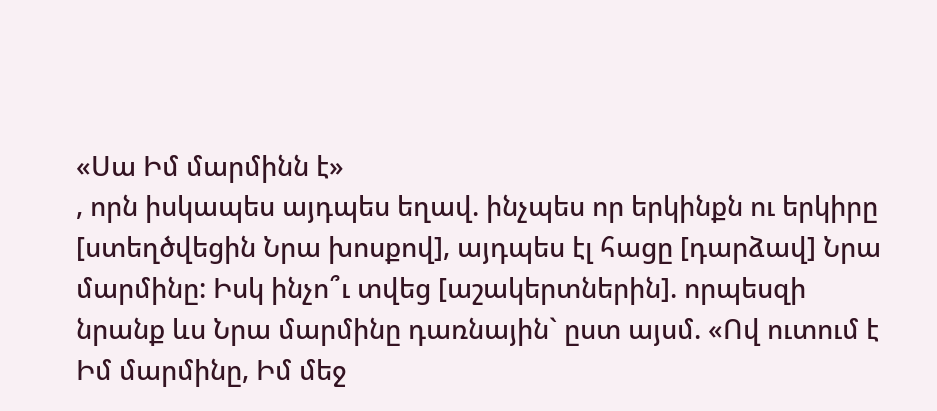«Սա Իմ մարմինն է»
, որն իսկապես այդպես եղավ. ինչպես որ երկինքն ու երկիրը [ստեղծվեցին Նրա խոսքով], այդպես էլ հացը [դարձավ] Նրա մարմինը: Իսկ ինչո՞ւ տվեց [աշակերտներին]. որպեսզի նրանք ևս Նրա մարմինը դառնային` ըստ այսմ. «Ով ուտում է Իմ մարմինը, Իմ մեջ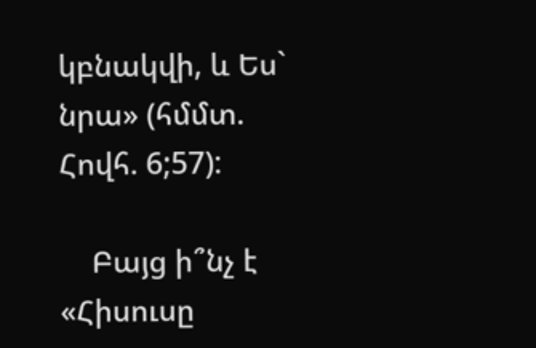կբնակվի, և Ես` նրա» (հմմտ. Հովհ. 6;57):

    Բայց ի՞նչ է «Հիսուսը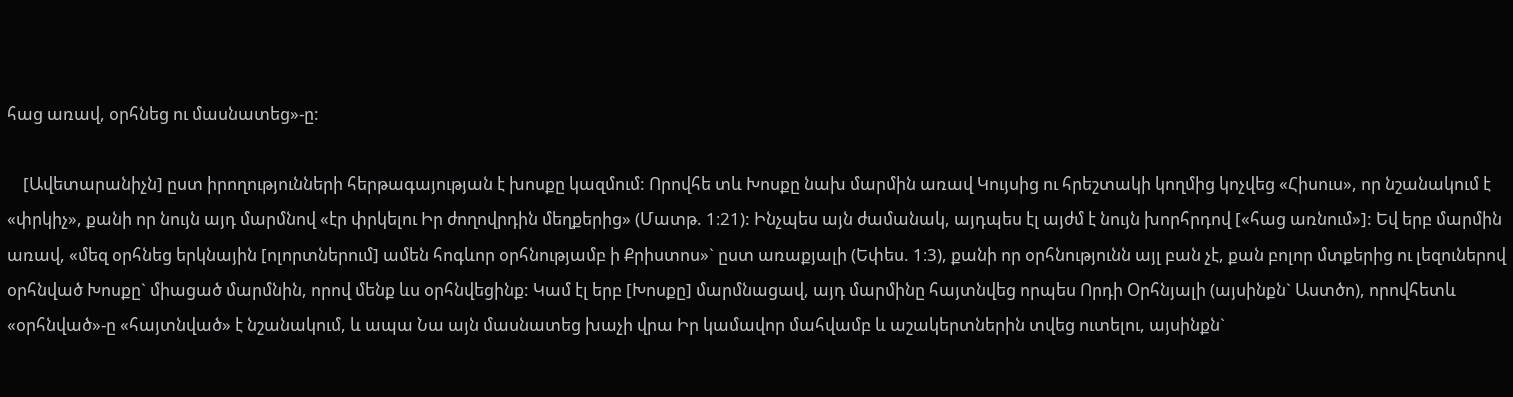հաց առավ, օրհնեց ու մասնատեց»-ը:

    [Ավետարանիչն] ըստ իրողությունների հերթագայության է խոսքը կազմում: Որովհե տև Խոսքը նախ մարմին առավ Կույսից ու հրեշտակի կողմից կոչվեց «Հիսուս», որ նշանակում է «փրկիչ», քանի որ նույն այդ մարմնով «էր փրկելու Իր ժողովրդին մեղքերից» (Մատթ. 1։21): Ինչպես այն ժամանակ, այդպես էլ այժմ է նույն խորհրդով [«հաց առնում»]: Եվ երբ մարմին առավ, «մեզ օրհնեց երկնային [ոլորտներում] ամեն հոգևոր օրհնությամբ ի Քրիստոս»` ըստ առաքյալի (Եփես. 1։3), քանի որ օրհնությունն այլ բան չէ, քան բոլոր մտքերից ու լեզուներով օրհնված Խոսքը` միացած մարմնին, որով մենք ևս օրհնվեցինք: Կամ էլ երբ [Խոսքը] մարմնացավ, այդ մարմինը հայտնվեց որպես Որդի Օրհնյալի (այսինքն` Աստծո), որովհետև «օրհնված»-ը «հայտնված» է նշանակում, և ապա Նա այն մասնատեց խաչի վրա Իր կամավոր մահվամբ և աշակերտներին տվեց ուտելու, այսինքն`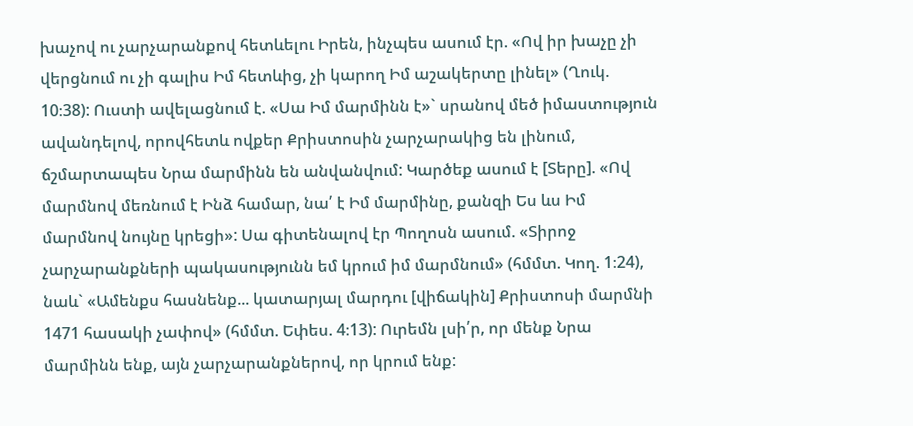խաչով ու չարչարանքով հետևելու Իրեն, ինչպես ասում էր. «Ով իր խաչը չի վերցնում ու չի գալիս Իմ հետևից, չի կարող Իմ աշակերտը լինել» (Ղուկ. 10։38): Ուստի ավելացնում է. «Սա Իմ մարմինն է»` սրանով մեծ իմաստություն ավանդելով, որովհետև ովքեր Քրիստոսին չարչարակից են լինում, ճշմարտապես Նրա մարմինն են անվանվում: Կարծեք ասում է [Տերը]. «Ով մարմնով մեռնում է Ինձ համար, նա՛ է Իմ մարմինը, քանզի Ես ևս Իմ մարմնով նույնը կրեցի»: Սա գիտենալով էր Պողոսն ասում. «Տիրոջ չարչարանքների պակասությունն եմ կրում իմ մարմնում» (հմմտ. Կող. 1։24), նաև` «Ամենքս հասնենք... կատարյալ մարդու [վիճակին] Քրիստոսի մարմնի 1471 հասակի չափով» (հմմտ. Եփես. 4։13): Ուրեմն լսի՛ր, որ մենք Նրա մարմինն ենք, այն չարչարանքներով, որ կրում ենք: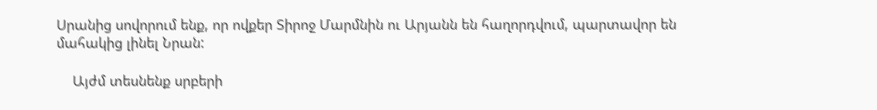Սրանից սովորում ենք, որ ովքեր Տիրոջ Մարմնին ու Արյանն են հաղորդվում, պարտավոր են մահակից լինել Նրան:

    Այժմ տեսնենք սրբերի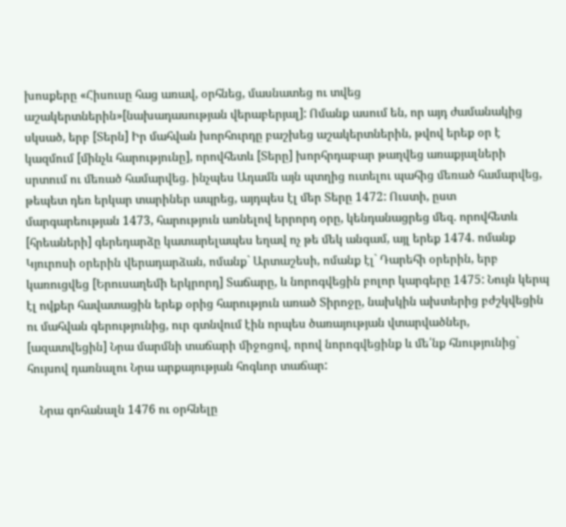խոսքերը «Հիսուսը հաց առավ, օրհնեց, մասնատեց ու տվեց աշակերտներին»[նախադասության վերաբերյալ]: Ոմանք ասում են, որ այդ ժամանակից սկսած, երբ [Տերն] Իր մահվան խորհուրդը բաշխեց աշակերտներին, թվով երեք օր է կազմում [մինչև հարությունը], որովհետև [Տերը] խորհրդաբար թաղվեց առաքյալների սրտում ու մեռած համարվեց. ինչպես Ադամն այն պտղից ուտելու պահից մեռած համարվեց, թեպետ դեռ երկար տարիներ ապրեց, այդպես էլ մեր Տերը 1472: Ուստի, ըստ մարգարեության 1473, հարություն առնելով երրորդ օրը, կենդանացրեց մեզ. որովհետև [հրեաների] գերեդարձը կատարելապես եղավ ոչ թե մեկ անգամ, այլ երեք 1474. ոմանք Կյուրոսի օրերին վերադարձան, ոմանք` Արտաշեսի, ոմանք էլ` Դարեհի օրերին, երբ կառուցվեց [Երուսաղեմի երկրորդ] Տաճարը, և նորոգվեցին բոլոր կարգերը 1475: Նույն կերպ էլ ովքեր հավատացին երեք օրից հարություն առած Տիրոջը, նախկին ախտերից բժշկվեցին ու մահվան գերությունից, ուր գտնվում էին որպես ծառայության վտարվածներ, [ազատվեցին] Նրա մարմնի տաճարի միջոցով, որով նորոգվեցինք և մե՛նք հնությունից` հույսով դառնալու Նրա արքայության հոգևոր տաճար:

    Նրա գոհանալն 1476 ու օրհնելը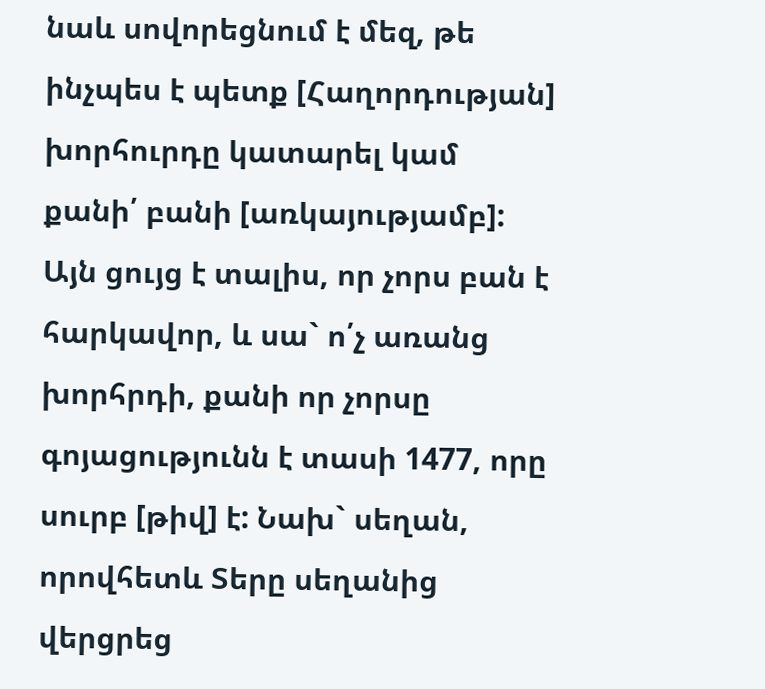նաև սովորեցնում է մեզ, թե ինչպես է պետք [Հաղորդության] խորհուրդը կատարել կամ քանի՛ բանի [առկայությամբ]: Այն ցույց է տալիս, որ չորս բան է հարկավոր, և սա` ո՛չ առանց խորհրդի, քանի որ չորսը գոյացությունն է տասի 1477, որը սուրբ [թիվ] է: Նախ` սեղան, որովհետև Տերը սեղանից վերցրեց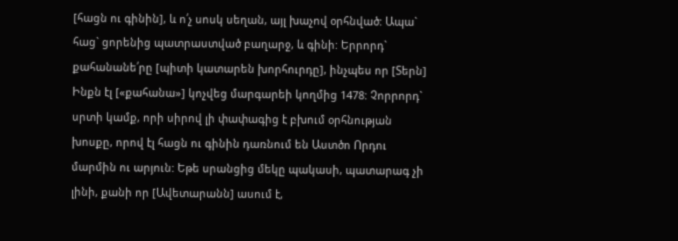[հացն ու գինին], և ո՛չ սոսկ սեղան, այլ խաչով օրհնված: Ապա` հաց` ցորենից պատրաստված բաղարջ, և գինի: Երրորդ` քահանանե՛րը [պիտի կատարեն խորհուրդը], ինչպես որ [Տերն] Ինքն էլ [«քահանա»] կոչվեց մարգարեի կողմից 1478: Չորրորդ` սրտի կամք, որի սիրով լի փափագից է բխում օրհնության խոսքը, որով էլ հացն ու գինին դառնում են Աստծո Որդու մարմին ու արյուն: Եթե սրանցից մեկը պակասի, պատարագ չի լինի, քանի որ [Ավետարանն] ասում է,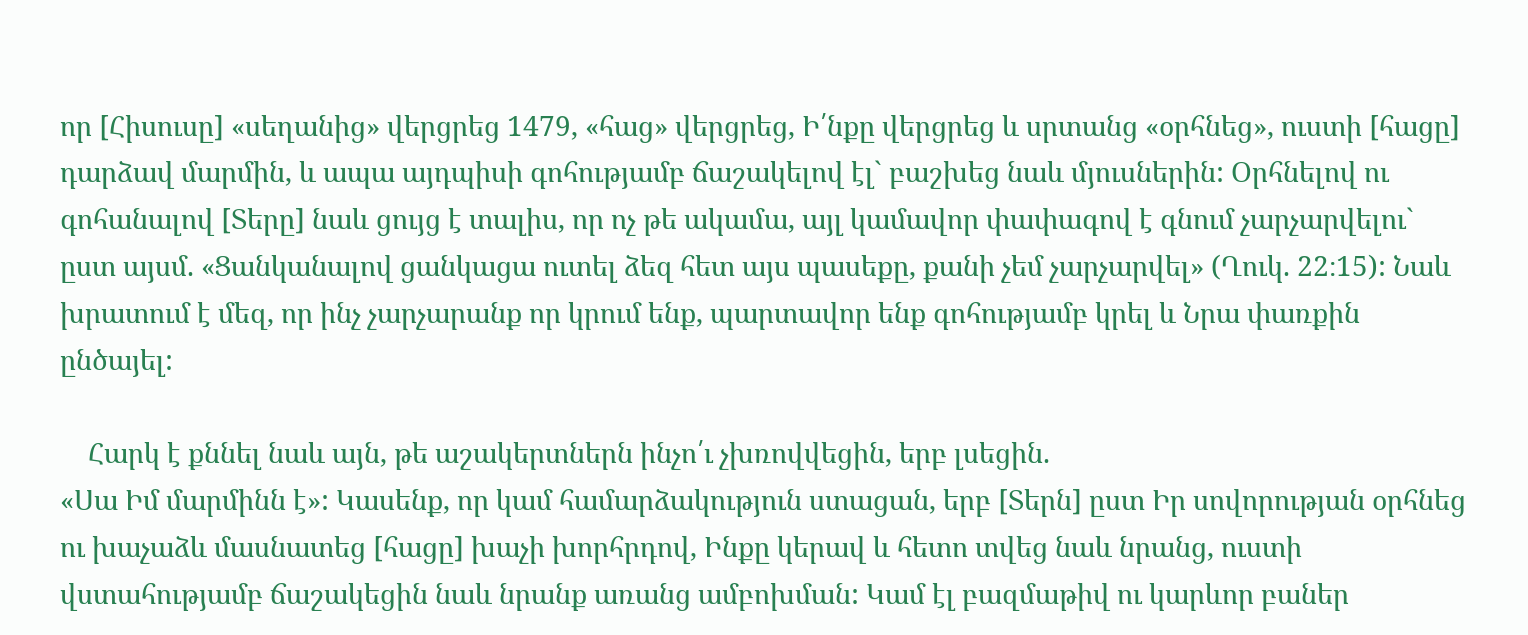որ [Հիսուսը] «սեղանից» վերցրեց 1479, «հաց» վերցրեց, Ի՛նքը վերցրեց և սրտանց «օրհնեց», ուստի [հացը] դարձավ մարմին, և ապա այդպիսի գոհությամբ ճաշակելով էլ` բաշխեց նաև մյուսներին: Օրհնելով ու գոհանալով [Տերը] նաև ցույց է տալիս, որ ոչ թե ակամա, այլ կամավոր փափագով է գնում չարչարվելու` ըստ այսմ. «Ցանկանալով ցանկացա ուտել ձեզ հետ այս պասեքը, քանի չեմ չարչարվել» (Ղուկ. 22։15): Նաև խրատում է մեզ, որ ինչ չարչարանք որ կրում ենք, պարտավոր ենք գոհությամբ կրել և Նրա փառքին ընծայել:

    Հարկ է քննել նաև այն, թե աշակերտներն ինչո՛ւ չխռովվեցին, երբ լսեցին.
«Սա Իմ մարմինն է»: Կասենք, որ կամ համարձակություն ստացան, երբ [Տերն] ըստ Իր սովորության օրհնեց ու խաչաձև մասնատեց [հացը] խաչի խորհրդով, Ինքը կերավ և հետո տվեց նաև նրանց, ուստի վստահությամբ ճաշակեցին նաև նրանք առանց ամբոխման: Կամ էլ բազմաթիվ ու կարևոր բաներ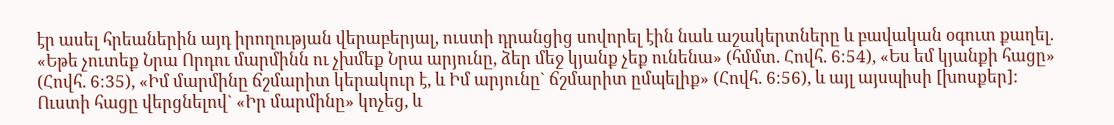էր ասել հրեաներին այդ իրողության վերաբերյալ, ուստի դրանցից սովորել էին նաև աշակերտները և բավական օգուտ քաղել. «Եթե չուտեք Նրա Որդու մարմինն ու չխմեք Նրա արյունը, ձեր մեջ կյանք չեք ունենա» (հմմտ. Հովհ. 6։54), «Ես եմ կյանքի հացը» (Հովհ. 6։35), «Իմ մարմինը ճշմարիտ կերակուր է, և Իմ արյունը` ճշմարիտ ըմպելիք» (Հովհ. 6։56), և այլ այսպիսի [խոսքեր]: Ուստի հացը վերցնելով` «Իր մարմինը» կոչեց, և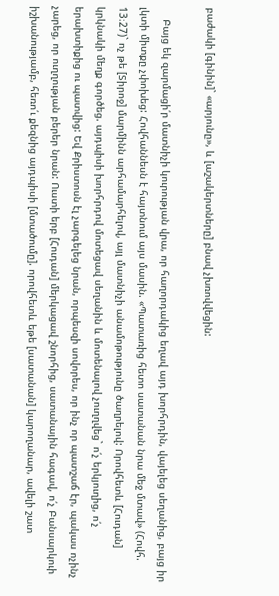բաժակի [գինին]` «արյունը», և [աշակերտները] բնավ չխռովվեցին:

    Բայց եկ զարմացի՛ր մատնիչի կուրության վրա, որ հաղորդակից եղավ այդ խորհրդին, վայելեց սեղանից, բայց իր լկտի միտքը չփոխեց: Հովհաննեսն է հայտնում այս մասին. «Պատառից հետո սատանան նրա մեջ մտավ» (Հովհ. 13։27)` ոչ թե [Տիրոջ] մարմինն արհամարհելով, այլ մատնիչի անամոթությունը ծաղրելով: Որովհետև [Հուդան] կրկնակի մեղք գործեց. այդպիսի խորհրդով մոտեցավ սեղանին և մոտենալով չուղղվեց` ո՛չ երկյուղից, ո՛չ երախտիքից ու պատվից: Եվ Քրիստոսն էլ չարգելեց նրան, որպեսզի սովորես, որ ինչ որ պատշաճ էր, պակաս ոչինչ չարեց, որ ուղղության բերեր նրան: Ուստի երբ [Հուդան] մերկացավ շնորհից, սատանային հագավ, ո՛չ Բանսարկուի իշխանությամբ, հեռո՛ւ քեզնից այդպիսի [մտածումը]. որովհետև եթե [սատանան] կարողանար, ավելի շատ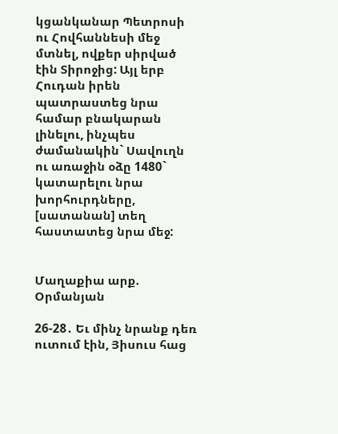կցանկանար Պետրոսի ու Հովհաննեսի մեջ մտնել, ովքեր սիրված էին Տիրոջից: Այլ երբ Հուդան իրեն պատրաստեց նրա համար բնակարան լինելու, ինչպես ժամանակին` Սավուղն ու առաջին օձը 1480` կատարելու նրա խորհուրդները, [սատանան] տեղ հաստատեց նրա մեջ:


Մաղաքիա արք. Օրմանյան

26-28․ Եւ մինչ նրանք դեռ ուտում էին, Յիսուս հաց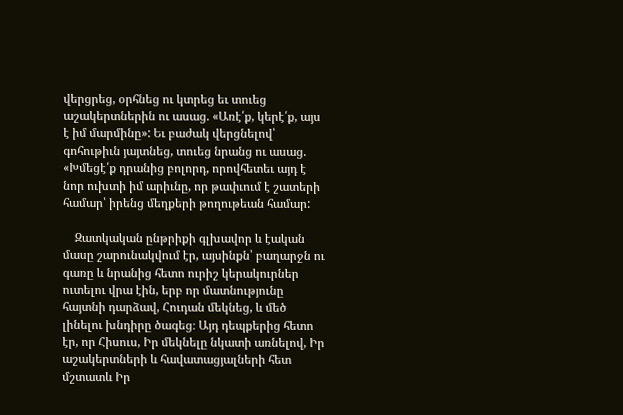վերցրեց, օրհնեց ու կտրեց եւ տուեց աշակերտներին ու ասաց. «Առէ՛ք, կերէ՛ք, այս է իմ մարմինը»: Եւ բաժակ վերցնելով՝ գոհութիւն յայտնեց, տուեց նրանց ու ասաց. «Խմեցէ՛ք դրանից բոլորդ, որովհետեւ այդ է նոր ուխտի իմ արիւնը, որ թափւում է շատերի համար՝ իրենց մեղքերի թողութեան համար:

    Զատկական ընթրիքի գլխավոր և էական մասը շարունակվում էր, այսինքն՝ բաղարջն ու գառը և նրանից հետո ուրիշ կերակուրներ ուտելու վրա էին, երբ որ մատնությունը հայտնի դարձավ, Հուդան մեկնեց, և մեծ լինելու խնդիրը ծագեց։ Այդ դեպքերից հետո էր, որ Հիսուս, Իր մեկնելը նկատի առնելով, Իր աշակերտների և հավատացյալների հետ մշտատև Իր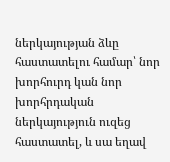ներկայության ձևը հաստատելու համար՝ նոր խորհուրդ կան նոր խորհրդական ներկայություն ուզեց հաստատել, և սա եղավ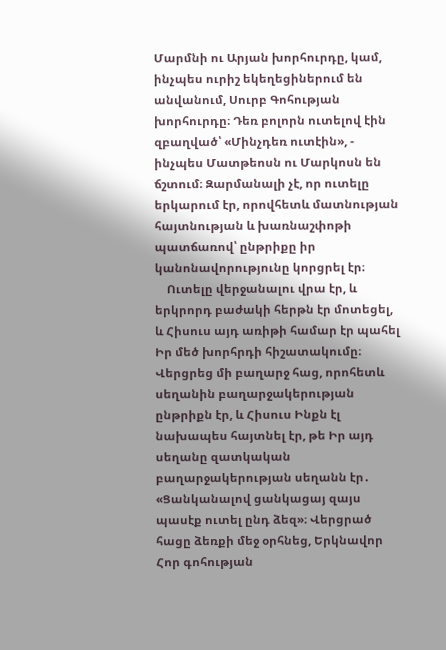Մարմնի ու Արյան խորհուրդը, կամ, ինչպես ուրիշ եկեղեցիներում են անվանում, Սուրբ Գոհության խորհուրդը։ Դեռ բոլորն ուտելով էին զբաղված՝ «Մինչդեռ ուտէին», - ինչպես Մատթեոսն ու Մարկոսն են ճշտում։ Զարմանալի չէ, որ ուտելը երկարում էր, որովհետև մատնության հայտնության և խառնաշփոթի պատճառով՝ ընթրիքը իր կանոնավորությունը կորցրել էր։
    Ուտելը վերջանալու վրա էր, և երկրորդ բաժակի հերթն էր մոտեցել, և Հիսուս այդ առիթի համար էր պահել Իր մեծ խորհրդի հիշատակումը։ Վերցրեց մի բաղարջ հաց, որոհետև սեղանին բաղարջակերության ընթրիքն էր, և Հիսուս Ինքն էլ նախապես հայտնել էր, թե Իր այդ սեղանը զատկական բաղարջակերության սեղանն էր․ «Ցանկանալով ցանկացայ զայս պասէք ուտել ընդ ձեզ»։ Վերցրած հացը ձեռքի մեջ օրհնեց, Երկնավոր Հոր գոհության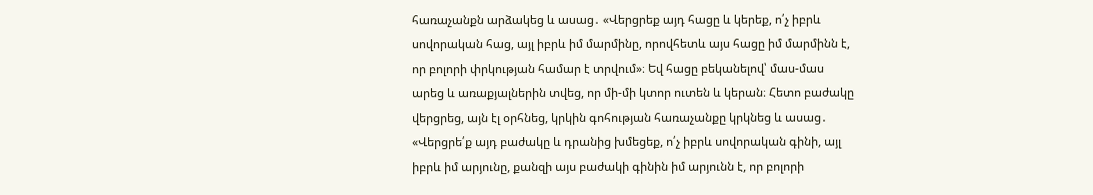հառաչանքն արձակեց և ասաց․ «Վերցրեք այդ հացը և կերեք, ո՛չ իբրև սովորական հաց, այլ իբրև իմ մարմինը, որովհետև այս հացը իմ մարմինն է, որ բոլորի փրկության համար է տրվում»։ Եվ հացը բեկանելով՝ մաս-մաս արեց և առաքյալներին տվեց, որ մի-մի կտոր ուտեն և կերան։ Հետո բաժակը վերցրեց, այն էլ օրհնեց, կրկին գոհության հառաչանքը կրկնեց և ասաց․ «Վերցրե՛ք այդ բաժակը և դրանից խմեցեք, ո՛չ իբրև սովորական գինի, այլ իբրև իմ արյունը, քանզի այս բաժակի գինին իմ արյունն է, որ բոլորի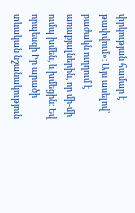փրկության համար է թափվում»։ Այս ասելով՝ բաժակն ուղղում է առաքյալներին, որ մի-մի ումպ խմեն, և խմեցին։ Եվ որպեսզի Իր արածի տևական նշանակություն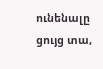ունենալը ցույց տա,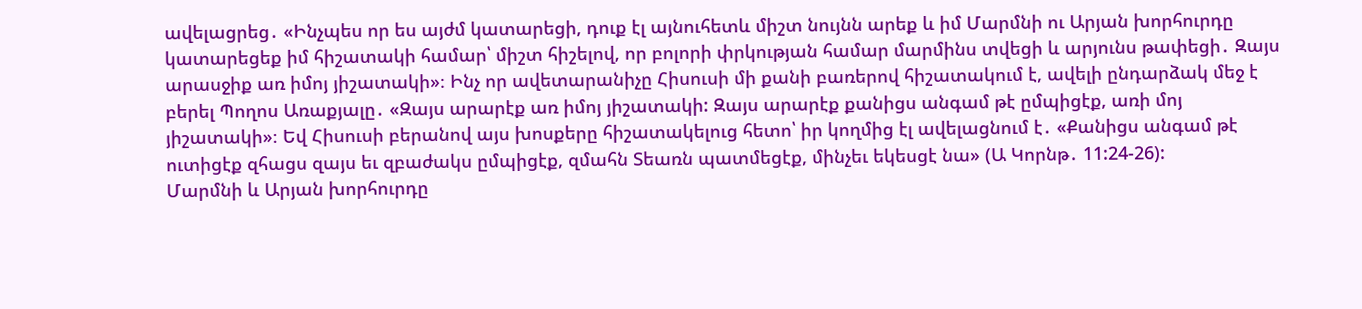ավելացրեց․ «Ինչպես որ ես այժմ կատարեցի, դուք էլ այնուհետև միշտ նույնն արեք և իմ Մարմնի ու Արյան խորհուրդը կատարեցեք իմ հիշատակի համար՝ միշտ հիշելով, որ բոլորի փրկության համար մարմինս տվեցի և արյունս թափեցի․ Զայս արասջիք առ իմոյ յիշատակի»։ Ինչ որ ավետարանիչը Հիսուսի մի քանի բառերով հիշատակում է, ավելի ընդարձակ մեջ է բերել Պողոս Առաքյալը․ «Զայս արարէք առ իմոյ յիշատակի: Զայս արարէք քանիցս անգամ թէ ըմպիցէք, առի մոյ յիշատակի»։ Եվ Հիսուսի բերանով այս խոսքերը հիշատակելուց հետո՝ իր կողմից էլ ավելացնում է․ «Քանիցս անգամ թէ ուտիցէք զհացս զայս եւ զբաժակս ըմպիցէք, զմահն Տեառն պատմեցէք, մինչեւ եկեսցէ նա» (Ա Կորնթ․ 11:24-26):
Մարմնի և Արյան խորհուրդը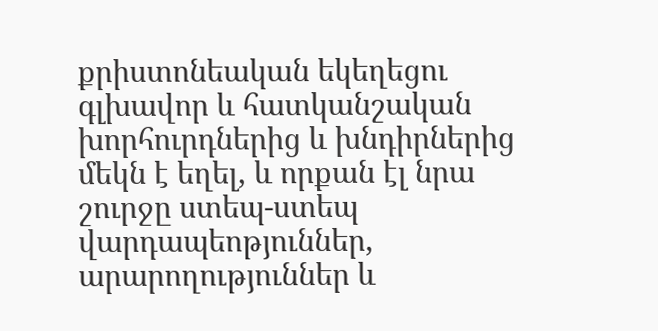քրիստոնեական եկեղեցու գլխավոր և հատկանշական խորհուրդներից և խնդիրներից մեկն է եղել, և որքան էլ նրա շուրջը ստեպ-ստեպ վարդապեոթյուններ, արարողություններ և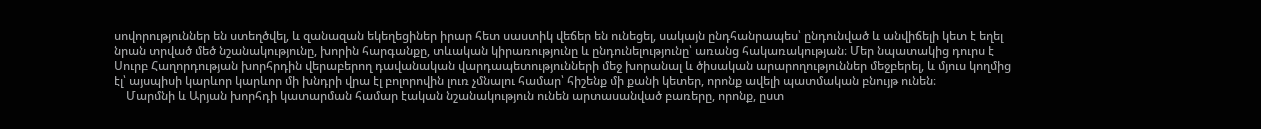սովորություններ են ստեղծվել, և զանազան եկեղեցիներ իրար հետ սաստիկ վեճեր են ունեցել, սակայն ընդհանրապես՝ ընդունված և անվիճելի կետ է եղել նրան տրված մեծ նշանակությունը, խորին հարգանքը, տևական կիրառությունը և ընդունելությունը՝ առանց հակառակության։ Մեր նպատակից դուրս է Սուրբ Հաղորդության խորհրդին վերաբերող դավանական վարդապետությունների մեջ խորանալ և ծիսական արարողություններ մեջբերել, և մյուս կողմից էլ՝ այսպիսի կարևոր կարևոր մի խնդրի վրա էլ բոլորովին լուռ չմնալու համար՝ հիշենք մի քանի կետեր, որոնք ավելի պատմական բնույթ ունեն։
    Մարմնի և Արյան խորհդի կատարման համար էական նշանակություն ունեն արտասանված բառերը, որոնք, ըստ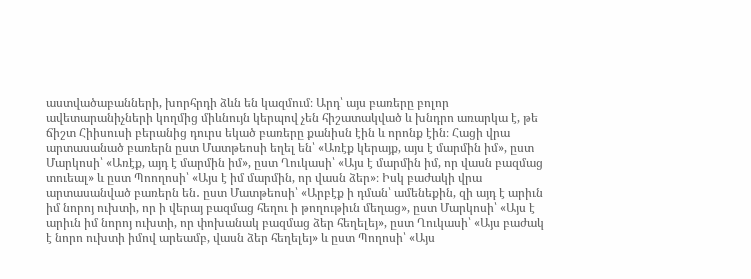աստվածաբանների, խորհրդի ձևն են կազմում։ Արդ՝ այս բառերը բոլոր ավետարանիչների կողմից միևնույն կերպով չեն հիշատակված և խնդրո առարկա է, թե ճիշտ Հիիսուսի բերանից դուրս եկած բառերը քանիսն էին և որոնք էին։ Հացի վրա արտասանած բառերն ըստ Մատթեոսի եղել են՝ «Առէք կերայք, այս է մարմին իմ», ըստ Մարկոսի՝ «Առէք, այդ է մարմին իմ», ըստ Ղուկասի՝ «Այս է մարմին իմ, որ վասն բազմաց տուեալ» և ըստ Պոողոսի՝ «Այս է իմ մարմին, որ վասն ձեր»։ Իսկ բաժակի վրա արտասանված բառերն են․ ըստ Մատթեոսի՝ «Արբէք ի դման՝ ամենեքին, զի այդ է արիւն իմ նորոյ ուխտի, որ ի վերայ բազմաց հեղու ի թողութիւն մեղաց», ըստ Մարկոսի՝ «Այս է արիւն իմ նորոյ ուխտի, որ փոխանակ բազմաց ձեր հեղելեյ», ըստ Ղուկասի՝ «Այս բաժակ է նորո ուխտի իմով արեամբ, վասն ձեր հեղելեյ» և ըստ Պողոսի՝ «Այս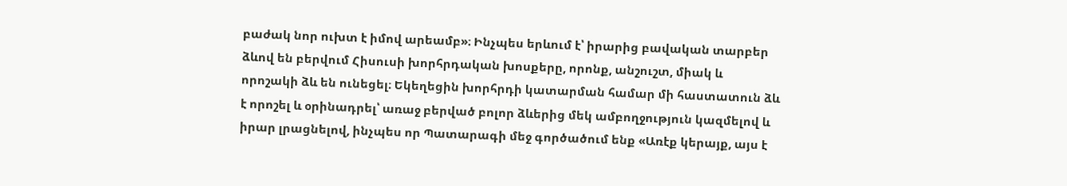բաժակ նոր ուխտ է իմով արեամբ»։ Ինչպես երևում է՝ իրարից բավական տարբեր ձևով են բերվում Հիսուսի խորհրդական խոսքերը, որոնք, անշուշտ, միակ և որոշակի ձև են ունեցել։ Եկեղեցին խորհրդի կատարման համար մի հաստատուն ձև է որոշել և օրինադրել՝ առաջ բերված բոլոր ձևերից մեկ ամբողջություն կազմելով և իրար լրացնելով, ինչպես որ Պատարագի մեջ գործածում ենք «Առէք կերայք, այս է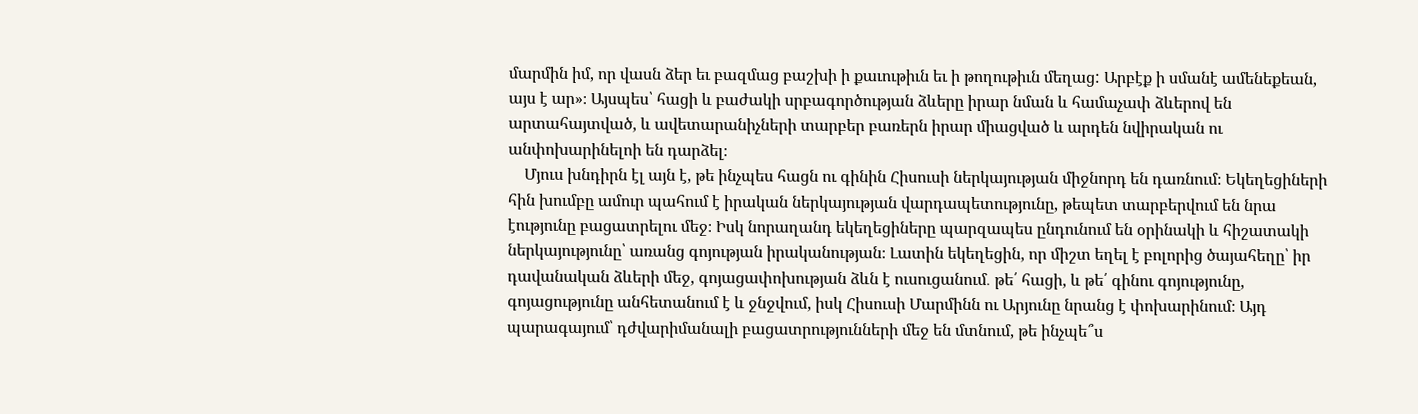մարմին իմ, որ վասն ձեր եւ բազմաց բաշխի ի քաւութիւն եւ ի թողութիւն մեղաց: Արբէք ի սմանէ ամենեքեան, այս է ար»։ Այսպես՝ հացի և բաժակի սրբագործության ձևերը իրար նման և համաչափ ձևերով են արտահայտված, և ավետարանիչների տարբեր բառերն իրար միացված և արդեն նվիրական ու անփոխարինելոի են դարձել։
    Մյուս խնդիրն էլ այն է, թե ինչպես հացն ու գինին Հիսուսի ներկայության միջնորդ են դառնում։ Եկեղեցիների հին խումբը ամուր պահում է իրական ներկայության վարդապետությունը, թեպետ տարբերվում են նրա էությունը բացատրելու մեջ։ Իսկ նորաղանդ եկեղեցիները պարզապես ընդունում են օրինակի և հիշատակի ներկայությունը՝ առանց գոյության իրականության։ Լատին եկեղեցին, որ միշտ եղել է բոլորից ծայահեղը՝ իր դավանական ձևերի մեջ, գոյացափոխության ձևն է ուսուցանում․ թե՛ հացի, և թե՛ գինու գոյությունը, գոյացությունը անհետանում է և ջնջվում, իսկ Հիսուսի Մարմինն ու Արյունը նրանց է փոխարինում։ Այդ պարագայում՝ դժվարիմանալի բացատրությունների մեջ են մտնում, թե ինչպե՞ս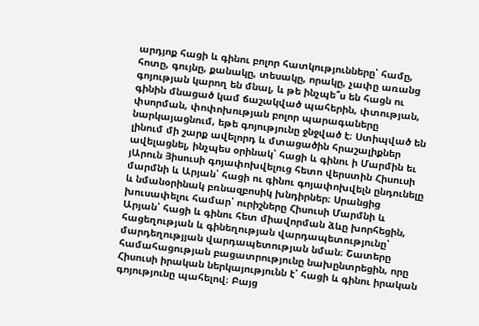արդյոք հացի և գինու բոլոր հատկությունները՝ համը, հոտը, գույնը, քանակը, տեսակը, որակը, չափը առանց գոյության կարող են մնալ, և թե ինչպե՞ս են հացն ու գինին մնացած կամ ճաշակված պահերին, փտության, փսորման, փոփոխության բոլոր պարագաները նարկայացնում, եթե գոյությունը ջնջված է։ Ստիպված են լինում մի շարք ավելորդ և մտացածին հրաշալիքներ ավելացնել, ինչպես օրինակ՝ հացի և գինու ի Մարմին եւ յԱրուն Յիսուսի գոյափոխվելուց հետո վերստին Հիսուսի մարմնի և Արյան՝ հացի ու գինու գոյափոխվելն ընդունելը և նմանօրինակ բռնազբոսիկ խնդիրներ։ Սրանցից խուսափելու համար՝ ուրիշները Հիսուսի Մարմնի և Արյան՝ հացի և գինու հետ միավորման ձևը խորհեցին, հացեղության և գինեղության վարդապետությունը՝ մարդեղությյան վարդապետության նման։ Շատերը համահացության բացատրությունը նախընտրեցին, որը Հիսուսի իրական ներկայությունն է՝ հացի և գինու իրական գոյությունը պահելով։ Բայց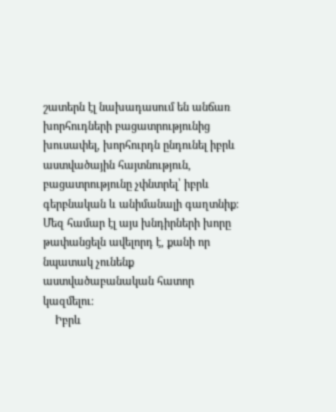շատերն էլ նախադասում են անճառ խորհուդների բացատրությունից խուսափել, խորհուրդն ընդունել իբրև աստվածային հայտնություն, բացատրությունը չփնտրել՝ իբրև գերբնական և անիմանալի գաղտնիք։ Մեզ համար էլ այս խնդիրների խորը թափանցելն ավելորդ է, քանի որ նպատակ չունենք աստվածաբանական հատոր կազմելու։
    Իբրև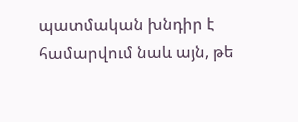պատմական խնդիր է համարվում նաև այն, թե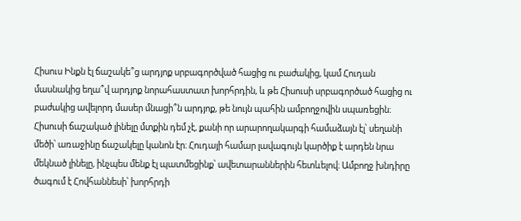Հիսուս Ինքն էլ ճաշակե՞ց արդյոք սրբագործված հացից ու բաժակից, կամ Հուդան մասնակից եղա՞վ արդյոք նորահաստատ խորհրդին, և թե Հիսուսի սրբագործած հացից ու բաժակից ավելորդ մասեր մնացի՞ն արդյոք, թե նույն պահին ամբողջովին սպառեցին։ Հիսուսի ճաշակած լինելը մտքին դեմ չէ, քանի որ արարողակարգի համաձայն էլ՝ սեղանի մեծի՝ առաջինը ճաշակելը կանոն էր։ Հուդայի համար լավագույն կարծիք է արդեն նրա մեկնած լինելը, ինչպես մենք էլ պատմեցինք՝ ավետարաններին հետևելով։ Ամբողջ խնդիրը ծագում է Հովհաննեսի՝ խորհրդի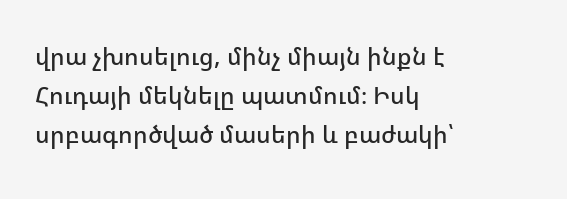վրա չխոսելուց, մինչ միայն ինքն է Հուդայի մեկնելը պատմում։ Իսկ սրբագործված մասերի և բաժակի՝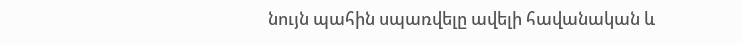նույն պահին սպառվելը ավելի հավանական և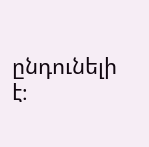ընդունելի է։